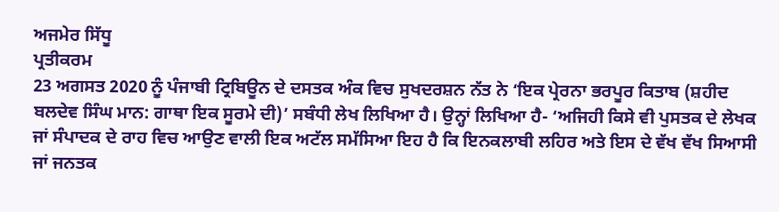ਅਜਮੇਰ ਸਿੱਧੂ
ਪ੍ਰਤੀਕਰਮ
23 ਅਗਸਤ 2020 ਨੂੰ ਪੰਜਾਬੀ ਟ੍ਰਿਬਿਊਨ ਦੇ ਦਸਤਕ ਅੰਕ ਵਿਚ ਸੁਖਦਰਸ਼ਨ ਨੱਤ ਨੇ ‘ਇਕ ਪ੍ਰੇਰਨਾ ਭਰਪੂਰ ਕਿਤਾਬ (ਸ਼ਹੀਦ ਬਲਦੇਵ ਸਿੰਘ ਮਾਨ: ਗਾਥਾ ਇਕ ਸੂਰਮੇ ਦੀ)’ ਸਬੰਧੀ ਲੇਖ ਲਿਖਿਆ ਹੈ। ਉਨ੍ਹਾਂ ਲਿਖਿਆ ਹੈ- ‘ਅਜਿਹੀ ਕਿਸੇ ਵੀ ਪੁਸਤਕ ਦੇ ਲੇਖਕ ਜਾਂ ਸੰਪਾਦਕ ਦੇ ਰਾਹ ਵਿਚ ਆਉਣ ਵਾਲੀ ਇਕ ਅਟੱਲ ਸਮੱਸਿਆ ਇਹ ਹੈ ਕਿ ਇਨਕਲਾਬੀ ਲਹਿਰ ਅਤੇ ਇਸ ਦੇ ਵੱਖ ਵੱਖ ਸਿਆਸੀ ਜਾਂ ਜਨਤਕ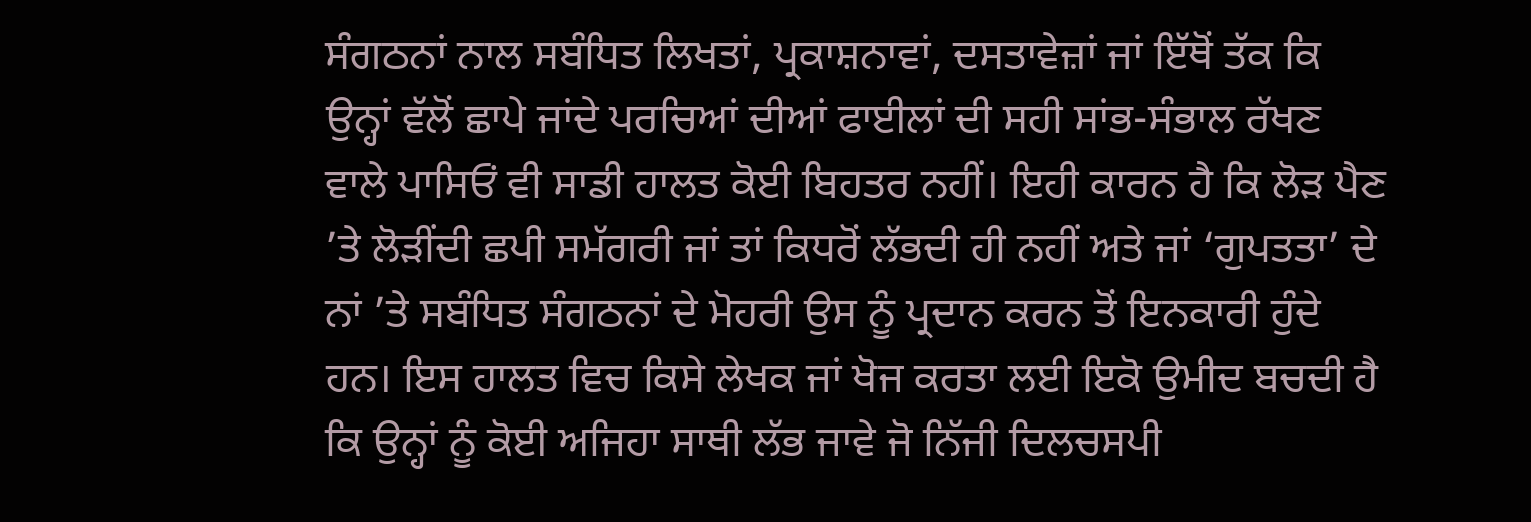ਸੰਗਠਨਾਂ ਨਾਲ ਸਬੰਧਿਤ ਲਿਖਤਾਂ, ਪ੍ਰਕਾਸ਼ਨਾਵਾਂ, ਦਸਤਾਵੇਜ਼ਾਂ ਜਾਂ ਇੱਥੋਂ ਤੱਕ ਕਿ ਉਨ੍ਹਾਂ ਵੱਲੋਂ ਛਾਪੇ ਜਾਂਦੇ ਪਰਚਿਆਂ ਦੀਆਂ ਫਾਈਲਾਂ ਦੀ ਸਹੀ ਸਾਂਭ-ਸੰਭਾਲ ਰੱਖਣ ਵਾਲੇ ਪਾਸਿਓਂ ਵੀ ਸਾਡੀ ਹਾਲਤ ਕੋਈ ਬਿਹਤਰ ਨਹੀਂ। ਇਹੀ ਕਾਰਨ ਹੈ ਕਿ ਲੋੜ ਪੈਣ ’ਤੇ ਲੋੜੀਂਦੀ ਛਪੀ ਸਮੱਗਰੀ ਜਾਂ ਤਾਂ ਕਿਧਰੋਂ ਲੱਭਦੀ ਹੀ ਨਹੀਂ ਅਤੇ ਜਾਂ ‘ਗੁਪਤਤਾ’ ਦੇ ਨਾਂ ’ਤੇ ਸਬੰਧਿਤ ਸੰਗਠਨਾਂ ਦੇ ਮੋਹਰੀ ਉਸ ਨੂੰ ਪ੍ਰਦਾਨ ਕਰਨ ਤੋਂ ਇਨਕਾਰੀ ਹੁੰਦੇ ਹਨ। ਇਸ ਹਾਲਤ ਵਿਚ ਕਿਸੇ ਲੇਖਕ ਜਾਂ ਖੋਜ ਕਰਤਾ ਲਈ ਇਕੋ ਉਮੀਦ ਬਚਦੀ ਹੈ ਕਿ ਉਨ੍ਹਾਂ ਨੂੰ ਕੋਈ ਅਜਿਹਾ ਸਾਥੀ ਲੱਭ ਜਾਵੇ ਜੋ ਨਿੱਜੀ ਦਿਲਚਸਪੀ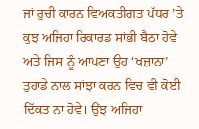ਜਾਂ ਰੁਚੀ ਕਾਰਨ ਵਿਅਕਤੀਗਤ ਪੱਧਰ ’ਤੇ ਕੁਝ ਅਜਿਹਾ ਰਿਕਾਰਡ ਸਾਂਭੀ ਬੈਠਾ ਹੋਵੇ ਅਤੇ ਜਿਸ ਨੂੰ ਆਪਣਾ ਉਹ ‘ਖਜ਼ਾਨਾ’ ਤੁਹਾਡੇ ਨਾਲ ਸਾਂਝਾ ਕਰਨ ਵਿਚ ਵੀ ਕੋਈ ਦਿੱਕਤ ਨਾ ਹੋਵੇ। ਉਂਝ ਅਜਿਹਾ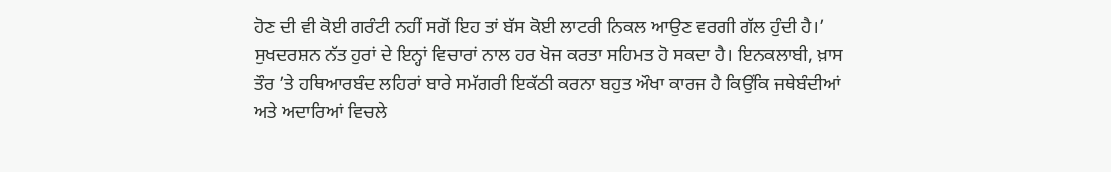ਹੋਣ ਦੀ ਵੀ ਕੋਈ ਗਰੰਟੀ ਨਹੀਂ ਸਗੋਂ ਇਹ ਤਾਂ ਬੱਸ ਕੋਈ ਲਾਟਰੀ ਨਿਕਲ ਆਉਣ ਵਰਗੀ ਗੱਲ ਹੁੰਦੀ ਹੈ।’
ਸੁਖਦਰਸ਼ਨ ਨੱਤ ਹੁਰਾਂ ਦੇ ਇਨ੍ਹਾਂ ਵਿਚਾਰਾਂ ਨਾਲ ਹਰ ਖੋਜ ਕਰਤਾ ਸਹਿਮਤ ਹੋ ਸਕਦਾ ਹੈ। ਇਨਕਲਾਬੀ, ਖ਼ਾਸ ਤੌਰ ’ਤੇ ਹਥਿਆਰਬੰਦ ਲਹਿਰਾਂ ਬਾਰੇ ਸਮੱਗਰੀ ਇਕੱਠੀ ਕਰਨਾ ਬਹੁਤ ਔਖਾ ਕਾਰਜ ਹੈ ਕਿਉਂਕਿ ਜਥੇਬੰਦੀਆਂ ਅਤੇ ਅਦਾਰਿਆਂ ਵਿਚਲੇ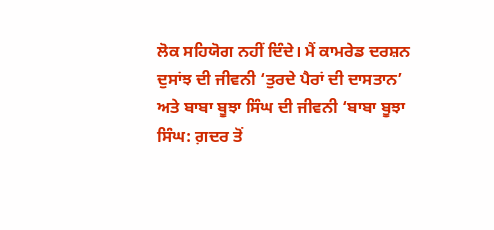ਲੋਕ ਸਹਿਯੋਗ ਨਹੀਂ ਦਿੰਦੇ। ਮੈਂ ਕਾਮਰੇਡ ਦਰਸ਼ਨ ਦੁਸਾਂਝ ਦੀ ਜੀਵਨੀ ‘ਤੁਰਦੇ ਪੈਰਾਂ ਦੀ ਦਾਸਤਾਨ’ ਅਤੇ ਬਾਬਾ ਬੂਝਾ ਸਿੰਘ ਦੀ ਜੀਵਨੀ ‘ਬਾਬਾ ਬੂਝਾ ਸਿੰਘ: ਗ਼ਦਰ ਤੋਂ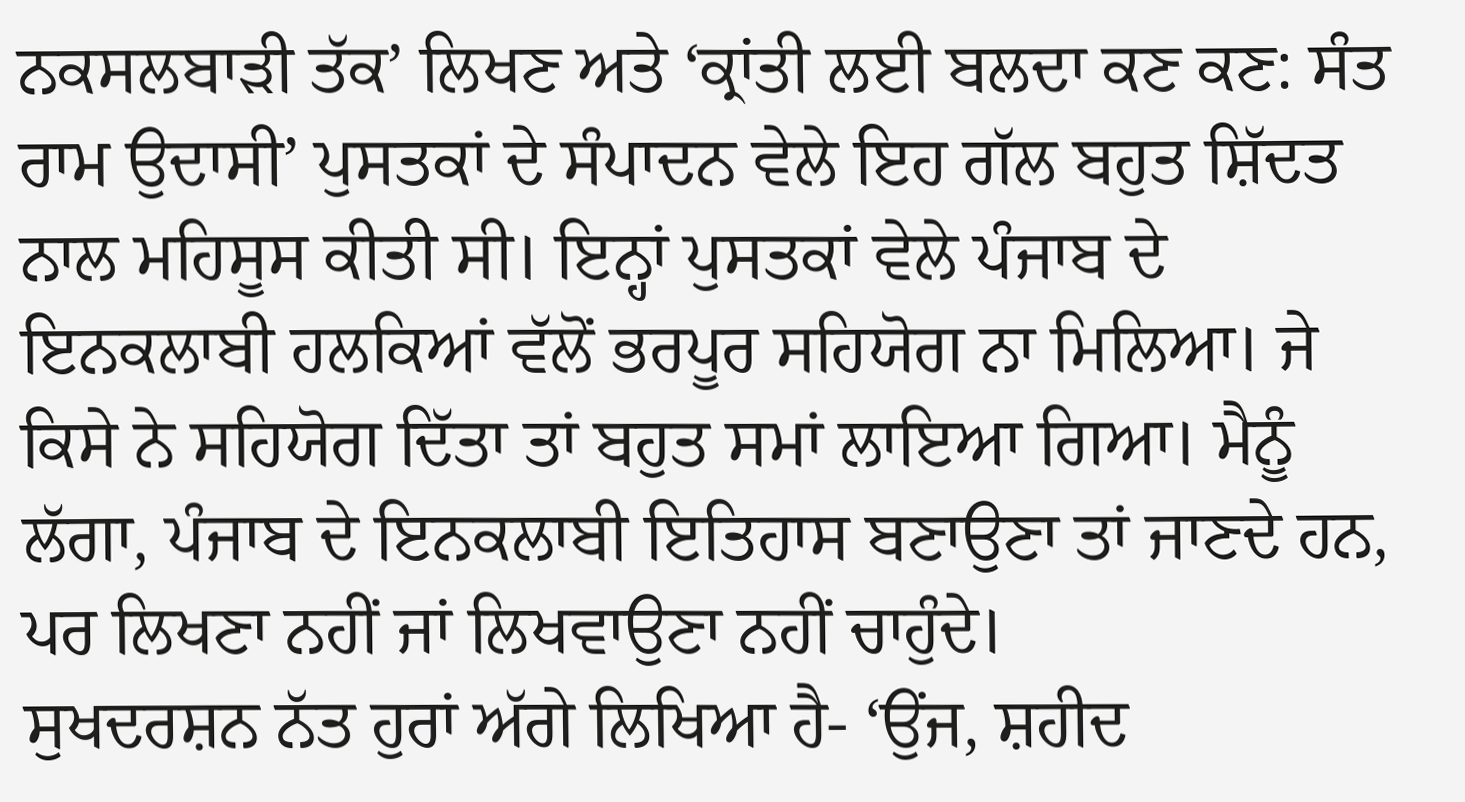ਨਕਸਲਬਾੜੀ ਤੱਕ’ ਲਿਖਣ ਅਤੇ ‘ਕ੍ਰਾਂਤੀ ਲਈ ਬਲਦਾ ਕਣ ਕਣ: ਸੰਤ ਰਾਮ ਉਦਾਸੀ’ ਪੁਸਤਕਾਂ ਦੇ ਸੰਪਾਦਨ ਵੇਲੇ ਇਹ ਗੱਲ ਬਹੁਤ ਸ਼ਿੱਦਤ ਨਾਲ ਮਹਿਸੂਸ ਕੀਤੀ ਸੀ। ਇਨ੍ਹਾਂ ਪੁਸਤਕਾਂ ਵੇਲੇ ਪੰਜਾਬ ਦੇ ਇਨਕਲਾਬੀ ਹਲਕਿਆਂ ਵੱਲੋਂ ਭਰਪੂਰ ਸਹਿਯੋਗ ਨਾ ਮਿਲਿਆ। ਜੇ ਕਿਸੇ ਨੇ ਸਹਿਯੋਗ ਦਿੱਤਾ ਤਾਂ ਬਹੁਤ ਸਮਾਂ ਲਾਇਆ ਗਿਆ। ਮੈਨੂੰ ਲੱਗਾ, ਪੰਜਾਬ ਦੇ ਇਨਕਲਾਬੀ ਇਤਿਹਾਸ ਬਣਾਉਣਾ ਤਾਂ ਜਾਣਦੇ ਹਨ, ਪਰ ਲਿਖਣਾ ਨਹੀਂ ਜਾਂ ਲਿਖਵਾਉਣਾ ਨਹੀਂ ਚਾਹੁੰਦੇ।
ਸੁਖਦਰਸ਼ਨ ਨੱਤ ਹੁਰਾਂ ਅੱਗੇ ਲਿਖਿਆ ਹੈ- ‘ਉਂਜ, ਸ਼ਹੀਦ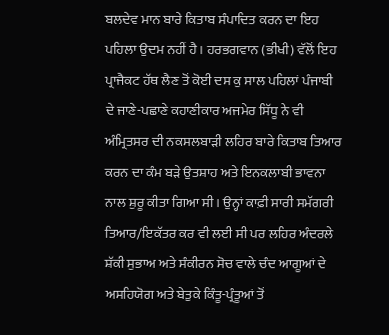ਬਲਦੇਵ ਮਾਨ ਬਾਰੇ ਕਿਤਾਬ ਸੰਪਾਦਿਤ ਕਰਨ ਦਾ ਇਹ ਪਹਿਲਾ ਉਦਮ ਨਹੀਂ ਹੈ। ਹਰਭਗਵਾਨ (ਭੀਖੀ) ਵੱਲੋਂ ਇਹ ਪ੍ਰਾਜੈਕਟ ਹੱਥ ਲੈਣ ਤੋਂ ਕੋਈ ਦਸ ਕੁ ਸਾਲ ਪਹਿਲਾਂ ਪੰਜਾਬੀ ਦੇ ਜਾਣੇ-ਪਛਾਣੇ ਕਹਾਣੀਕਾਰ ਅਜਮੇਰ ਸਿੱਧੂ ਨੇ ਵੀ ਅੰਮ੍ਰਿਤਸਰ ਦੀ ਨਕਸਲਬਾੜੀ ਲਹਿਰ ਬਾਰੇ ਕਿਤਾਬ ਤਿਆਰ ਕਰਨ ਦਾ ਕੰਮ ਬੜੇ ਉਤਸ਼ਾਹ ਅਤੇ ਇਨਕਲਾਬੀ ਭਾਵਨਾ ਨਾਲ ਸ਼ੁਰੂ ਕੀਤਾ ਗਿਆ ਸੀ। ਉਨ੍ਹਾਂ ਕਾਫ਼ੀ ਸਾਰੀ ਸਮੱਗਰੀ ਤਿਆਰ/ਇਕੱਤਰ ਕਰ ਵੀ ਲਈ ਸੀ ਪਰ ਲਹਿਰ ਅੰਦਰਲੇ ਸ਼ੱਕੀ ਸੁਭਾਅ ਅਤੇ ਸੰਕੀਰਨ ਸੋਚ ਵਾਲੇ ਚੰਦ ਆਗੂਆਂ ਦੇ ਅਸਹਿਯੋਗ ਅਤੇ ਬੇਤੁਕੇ ਕਿੰਤੂ-ਪ੍ਰੰਤੂਆਂ ਤੋਂ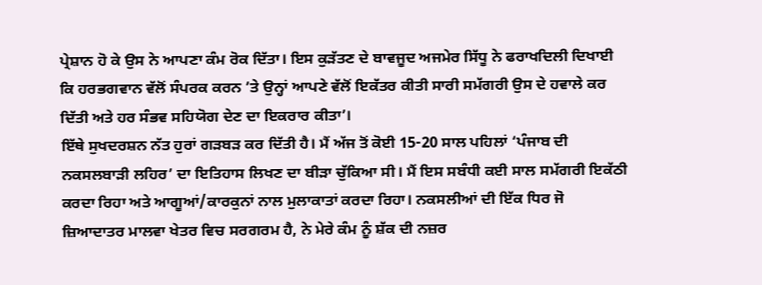ਪ੍ਰੇਸ਼ਾਨ ਹੋ ਕੇ ਉਸ ਨੇ ਆਪਣਾ ਕੰਮ ਰੋਕ ਦਿੱਤਾ। ਇਸ ਕੁੜੱਤਣ ਦੇ ਬਾਵਜੂਦ ਅਜਮੇਰ ਸਿੱਧੂ ਨੇ ਫਰਾਖਦਿਲੀ ਦਿਖਾਈ ਕਿ ਹਰਭਗਵਾਨ ਵੱਲੋਂ ਸੰਪਰਕ ਕਰਨ ’ਤੇ ਉਨ੍ਹਾਂ ਆਪਣੇ ਵੱਲੋਂ ਇਕੱਤਰ ਕੀਤੀ ਸਾਰੀ ਸਮੱਗਰੀ ਉਸ ਦੇ ਹਵਾਲੇ ਕਰ ਦਿੱਤੀ ਅਤੇ ਹਰ ਸੰਭਵ ਸਹਿਯੋਗ ਦੇਣ ਦਾ ਇਕਰਾਰ ਕੀਤਾ’।
ਇੱਥੇ ਸੁਖਦਰਸ਼ਨ ਨੱਤ ਹੁਰਾਂ ਗੜਬੜ ਕਰ ਦਿੱਤੀ ਹੈ। ਮੈਂ ਅੱਜ ਤੋਂ ਕੋਈ 15-20 ਸਾਲ ਪਹਿਲਾਂ ‘ਪੰਜਾਬ ਦੀ ਨਕਸਲਬਾੜੀ ਲਹਿਰ’ ਦਾ ਇਤਿਹਾਸ ਲਿਖਣ ਦਾ ਬੀੜਾ ਚੁੱਕਿਆ ਸੀ। ਮੈਂ ਇਸ ਸਬੰਧੀ ਕਈ ਸਾਲ ਸਮੱਗਰੀ ਇਕੱਠੀ ਕਰਦਾ ਰਿਹਾ ਅਤੇ ਆਗੂਆਂ/ਕਾਰਕੁਨਾਂ ਨਾਲ ਮੁਲਾਕਾਤਾਂ ਕਰਦਾ ਰਿਹਾ। ਨਕਸਲੀਆਂ ਦੀ ਇੱਕ ਧਿਰ ਜੋ ਜ਼ਿਆਦਾਤਰ ਮਾਲਵਾ ਖੇਤਰ ਵਿਚ ਸਰਗਰਮ ਹੈ, ਨੇ ਮੇਰੇ ਕੰਮ ਨੂੰ ਸ਼ੱਕ ਦੀ ਨਜ਼ਰ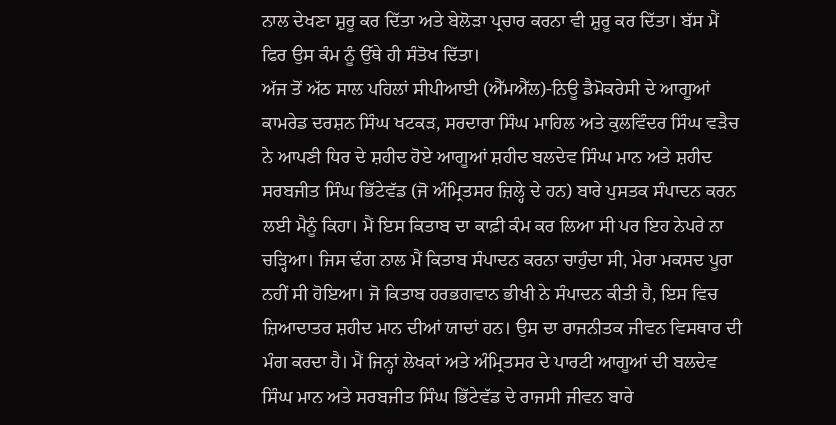ਨਾਲ ਦੇਖਣਾ ਸ਼ੁਰੂ ਕਰ ਦਿੱਤਾ ਅਤੇ ਬੇਲੋੜਾ ਪ੍ਰਚਾਰ ਕਰਨਾ ਵੀ ਸ਼ੁਰੂ ਕਰ ਦਿੱਤਾ। ਬੱਸ ਮੈਂ ਫਿਰ ਉਸ ਕੰਮ ਨੂੰ ਉੱਥੇ ਹੀ ਸੰਤੋਖ ਦਿੱਤਾ।
ਅੱਜ ਤੋਂ ਅੱਠ ਸਾਲ ਪਹਿਲਾਂ ਸੀਪੀਆਈ (ਐੱਮਐੱਲ)-ਨਿਊ ਡੈਮੋਕਰੇਸੀ ਦੇ ਆਗੂਆਂ ਕਾਮਰੇਡ ਦਰਸ਼ਨ ਸਿੰਘ ਖਟਕੜ, ਸਰਦਾਰਾ ਸਿੰਘ ਮਾਹਿਲ ਅਤੇ ਕੁਲਵਿੰਦਰ ਸਿੰਘ ਵੜੈਚ ਨੇ ਆਪਣੀ ਧਿਰ ਦੇ ਸ਼ਹੀਦ ਹੋਏ ਆਗੂਆਂ ਸ਼ਹੀਦ ਬਲਦੇਵ ਸਿੰਘ ਮਾਨ ਅਤੇ ਸ਼ਹੀਦ ਸਰਬਜੀਤ ਸਿੰਘ ਭਿੱਟੇਵੱਡ (ਜੋ ਅੰਮ੍ਰਿਤਸਰ ਜ਼ਿਲ੍ਹੇ ਦੇ ਹਨ) ਬਾਰੇ ਪੁਸਤਕ ਸੰਪਾਦਨ ਕਰਨ ਲਈ ਮੈਨੂੰ ਕਿਹਾ। ਮੈਂ ਇਸ ਕਿਤਾਬ ਦਾ ਕਾਫ਼ੀ ਕੰਮ ਕਰ ਲਿਆ ਸੀ ਪਰ ਇਹ ਨੇਪਰੇ ਨਾ ਚੜ੍ਹਿਆ। ਜਿਸ ਢੰਗ ਨਾਲ ਮੈਂ ਕਿਤਾਬ ਸੰਪਾਦਨ ਕਰਨਾ ਚਾਹੁੰਦਾ ਸੀ, ਮੇਰਾ ਮਕਸਦ ਪੂਰਾ ਨਹੀਂ ਸੀ ਹੋਇਆ। ਜੋ ਕਿਤਾਬ ਹਰਭਗਵਾਨ ਭੀਖੀ ਨੇ ਸੰਪਾਦਨ ਕੀਤੀ ਹੈ, ਇਸ ਵਿਚ ਜ਼ਿਆਦਾਤਰ ਸ਼ਹੀਦ ਮਾਨ ਦੀਆਂ ਯਾਦਾਂ ਹਨ। ਉਸ ਦਾ ਰਾਜਨੀਤਕ ਜੀਵਨ ਵਿਸਥਾਰ ਦੀ ਮੰਗ ਕਰਦਾ ਹੈ। ਮੈਂ ਜਿਨ੍ਹਾਂ ਲੇਖਕਾਂ ਅਤੇ ਅੰਮ੍ਰਿਤਸਰ ਦੇ ਪਾਰਟੀ ਆਗੂਆਂ ਦੀ ਬਲਦੇਵ ਸਿੰਘ ਮਾਨ ਅਤੇ ਸਰਬਜੀਤ ਸਿੰਘ ਭਿੱਟੇਵੱਡ ਦੇ ਰਾਜਸੀ ਜੀਵਨ ਬਾਰੇ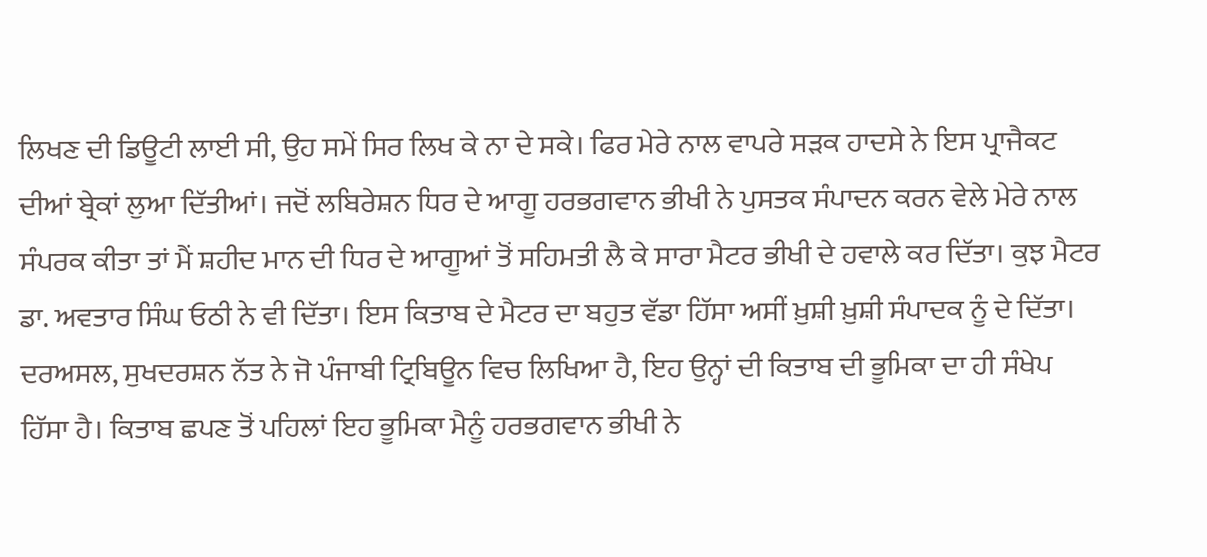ਲਿਖਣ ਦੀ ਡਿਊਟੀ ਲਾਈ ਸੀ, ਉਹ ਸਮੇਂ ਸਿਰ ਲਿਖ ਕੇ ਨਾ ਦੇ ਸਕੇ। ਫਿਰ ਮੇਰੇ ਨਾਲ ਵਾਪਰੇ ਸੜਕ ਹਾਦਸੇ ਨੇ ਇਸ ਪ੍ਰਾਜੈਕਟ ਦੀਆਂ ਬ੍ਰੇਕਾਂ ਲੁਆ ਦਿੱਤੀਆਂ। ਜਦੋਂ ਲਬਿਰੇਸ਼ਨ ਧਿਰ ਦੇ ਆਗੂ ਹਰਭਗਵਾਨ ਭੀਖੀ ਨੇ ਪੁਸਤਕ ਸੰਪਾਦਨ ਕਰਨ ਵੇਲੇ ਮੇਰੇ ਨਾਲ ਸੰਪਰਕ ਕੀਤਾ ਤਾਂ ਮੈਂ ਸ਼ਹੀਦ ਮਾਨ ਦੀ ਧਿਰ ਦੇ ਆਗੂਆਂ ਤੋਂ ਸਹਿਮਤੀ ਲੈ ਕੇ ਸਾਰਾ ਮੈਟਰ ਭੀਖੀ ਦੇ ਹਵਾਲੇ ਕਰ ਦਿੱਤਾ। ਕੁਝ ਮੈਟਰ ਡਾ. ਅਵਤਾਰ ਸਿੰਘ ਓਠੀ ਨੇ ਵੀ ਦਿੱਤਾ। ਇਸ ਕਿਤਾਬ ਦੇ ਮੈਟਰ ਦਾ ਬਹੁਤ ਵੱਡਾ ਹਿੱਸਾ ਅਸੀਂ ਖ਼ੁਸ਼ੀ ਖ਼ੁਸ਼ੀ ਸੰਪਾਦਕ ਨੂੰ ਦੇ ਦਿੱਤਾ।
ਦਰਅਸਲ, ਸੁਖਦਰਸ਼ਨ ਨੱਤ ਨੇ ਜੋ ਪੰਜਾਬੀ ਟ੍ਰਿਬਿਊਨ ਵਿਚ ਲਿਖਿਆ ਹੈ, ਇਹ ਉਨ੍ਹਾਂ ਦੀ ਕਿਤਾਬ ਦੀ ਭੂਮਿਕਾ ਦਾ ਹੀ ਸੰਖੇਪ ਹਿੱਸਾ ਹੈ। ਕਿਤਾਬ ਛਪਣ ਤੋਂ ਪਹਿਲਾਂ ਇਹ ਭੂਮਿਕਾ ਮੈਨੂੰ ਹਰਭਗਵਾਨ ਭੀਖੀ ਨੇ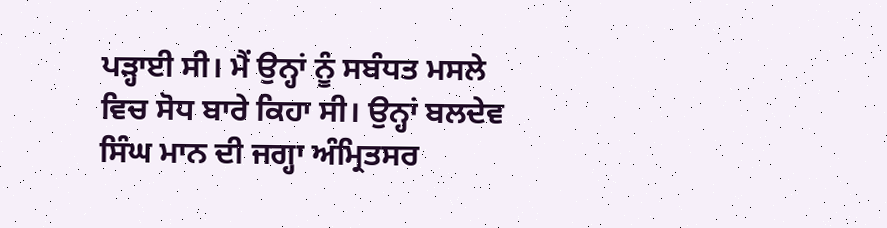ਪੜ੍ਹਾਈ ਸੀ। ਮੈਂ ਉਨ੍ਹਾਂ ਨੂੰ ਸਬੰਧਤ ਮਸਲੇ ਵਿਚ ਸੋਧ ਬਾਰੇ ਕਿਹਾ ਸੀ। ਉਨ੍ਹਾਂ ਬਲਦੇਵ ਸਿੰਘ ਮਾਨ ਦੀ ਜਗ੍ਹਾ ਅੰਮ੍ਰਿਤਸਰ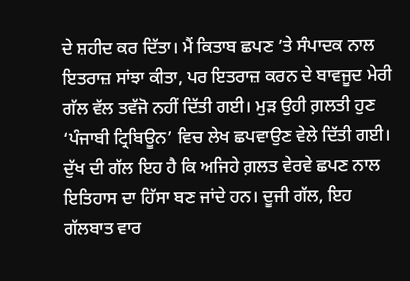ਦੇ ਸ਼ਹੀਦ ਕਰ ਦਿੱਤਾ। ਮੈਂ ਕਿਤਾਬ ਛਪਣ ’ਤੇ ਸੰਪਾਦਕ ਨਾਲ ਇਤਰਾਜ਼ ਸਾਂਝਾ ਕੀਤਾ, ਪਰ ਇਤਰਾਜ਼ ਕਰਨ ਦੇ ਬਾਵਜੂਦ ਮੇਰੀ ਗੱਲ ਵੱਲ ਤਵੱਜੋ ਨਹੀਂ ਦਿੱਤੀ ਗਈ। ਮੁੜ ਉਹੀ ਗ਼ਲਤੀ ਹੁਣ ‘ਪੰਜਾਬੀ ਟ੍ਰਿਬਿਊਨ’ ਵਿਚ ਲੇਖ ਛਪਵਾਉਣ ਵੇਲੇ ਦਿੱਤੀ ਗਈ।
ਦੁੱਖ ਦੀ ਗੱਲ ਇਹ ਹੈ ਕਿ ਅਜਿਹੇ ਗ਼ਲਤ ਵੇਰਵੇ ਛਪਣ ਨਾਲ ਇਤਿਹਾਸ ਦਾ ਹਿੱਸਾ ਬਣ ਜਾਂਦੇ ਹਨ। ਦੂਜੀ ਗੱਲ, ਇਹ ਗੱਲਬਾਤ ਵਾਰ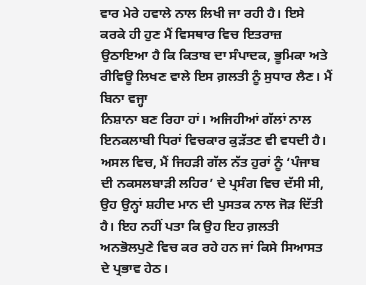ਵਾਰ ਮੇਰੇ ਹਵਾਲੇ ਨਾਲ ਲਿਖੀ ਜਾ ਰਹੀ ਹੈ। ਇਸੇ ਕਰਕੇ ਹੀ ਹੁਣ ਮੈਂ ਵਿਸਥਾਰ ਵਿਚ ਇਤਰਾਜ਼ ਉਠਾਇਆ ਹੈ ਕਿ ਕਿਤਾਬ ਦਾ ਸੰਪਾਦਕ, ਭੂਮਿਕਾ ਅਤੇ ਰੀਵਿਊ ਲਿਖਣ ਵਾਲੇ ਇਸ ਗ਼ਲਤੀ ਨੂੰ ਸੁਧਾਰ ਲੈਣ। ਮੈਂ ਬਿਨਾ ਵਜ੍ਹਾ
ਨਿਸ਼ਾਨਾ ਬਣ ਰਿਹਾ ਹਾਂ। ਅਜਿਹੀਆਂ ਗੱਲਾਂ ਨਾਲ ਇਨਕਲਾਬੀ ਧਿਰਾਂ ਵਿਚਕਾਰ ਕੁੜੱਤਣ ਵੀ ਵਧਦੀ ਹੈ। ਅਸਲ ਵਿਚ, ਮੈਂ ਜਿਹੜੀ ਗੱਲ ਨੱਤ ਹੁਰਾਂ ਨੂੰ ‘ਪੰਜਾਬ ਦੀ ਨਕਸਲਬਾੜੀ ਲਹਿਰ’ ਦੇ ਪ੍ਰਸੰਗ ਵਿਚ ਦੱਸੀ ਸੀ, ਉਹ ਉਨ੍ਹਾਂ ਸ਼ਹੀਦ ਮਾਨ ਦੀ ਪੁਸਤਕ ਨਾਲ ਜੋੜ ਦਿੱਤੀ ਹੈ। ਇਹ ਨਹੀਂ ਪਤਾ ਕਿ ਉਹ ਇਹ ਗ਼ਲਤੀ ਅਨਭੋਲਪੁਣੇ ਵਿਚ ਕਰ ਰਹੇ ਹਨ ਜਾਂ ਕਿਸੇ ਸਿਆਸਤ ਦੇ ਪ੍ਰਭਾਵ ਹੇਠ।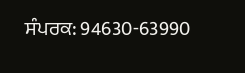ਸੰਪਰਕ: 94630-63990